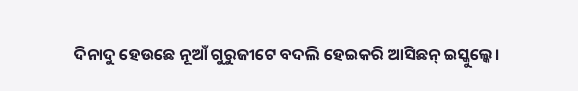ଦିନାଦୁ ହେଉଛେ ନୂଆଁ ଗୁରୁଜୀଟେ ବଦଲି ହେଇକରି ଆସିଛନ୍ ଇସ୍କୁଲ୍କେ।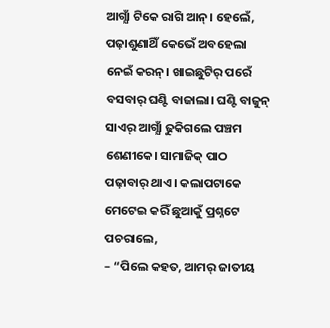ଆଗ୍ଯାଁ ଟିକେ ରାଗି ଆନ୍। ହେଲେଁ, ପଢ଼ାଶୁଣାଥିଁ କେଭେଁ ଅବହେଲା ନେଇଁ କରନ୍। ଖାଇଛୁଟିର୍ ପରେଁ ବସବାର୍ ଘଣ୍ଟି ବାଜାଲା। ଘଣ୍ଟି ବାଜୁନ୍ ସାଏର୍ ଆଗ୍ଯାଁ ଢୁକିଗଲେ ପଞ୍ଚମ ଶେଣୀକେ। ସାମାଜିକ୍ ପାଠ ପଢ଼ାବାର୍ ଥାଏ। କଲାପଟାକେ ମେଟେଇ କରିଁ ଛୁଆକୁଁ ପ୍ରଶ୍ନଟେ ପଚରାଲେ,
– “ପିଲେ କହତ, ଆମର୍ ଜାତୀୟ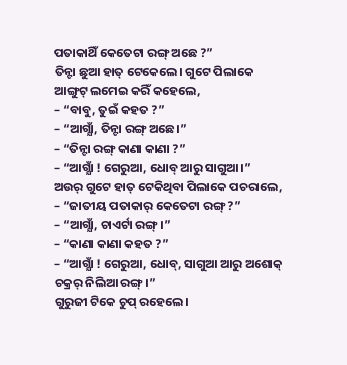ପତାକାଥିଁ କେତେଟା ରଙ୍ଗ୍ ଅଛେ ?”
ତିନ୍ଟା ଛୁଆ ହାତ୍ ଟେକେଲେ। ଗୁଟେ ପିଲାକେ ଆଙ୍ଗୁଟ୍ ଲମେଇ କରିଁ କହେଲେ,
– “ବାବୁ, ତୁଇଁ କହତ ?”
– “ଆଗ୍ଯାଁ, ତିନ୍ଟା ରଙ୍ଗ୍ ଅଛେ।”
– “ତିନ୍ଟା ରଙ୍ଗ୍ କାଣା କାଣା ?”
– “ଆଗ୍ଯାଁ ! ଗେରୁଆ, ଧୋବ୍ ଆରୁ ସାଗୁଆ।”
ଅଉର୍ ଗୁଟେ ହାତ୍ ଟେକିଥିବା ପିଲାକେ ପଚରାଲେ,
– “ଜାତୀୟ ପତାକାର୍ କେତେଟା ରଙ୍ଗ୍ ?”
– “ଆଗ୍ଯାଁ, ଚାଏର୍ଟା ରଙ୍ଗ୍।”
– “କାଣା କାଣା କହତ ?”
– “ଆଗ୍ଯାଁ ! ଗେରୁଆ, ଧୋବ୍, ସାଗୁଆ ଆରୁ ଅଶୋକ୍ ଚକ୍ରର୍ ନିଲିଆ ରଙ୍ଗ୍।”
ଗୁରୁଜୀ ଟିକେ ଚୁପ୍ ରହେଲେ।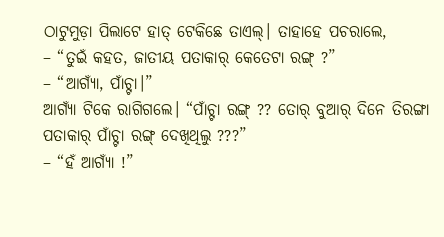ଠାଟୁମୁଡ଼ା ପିଲାଟେ ହାତ୍ ଟେକିଛେ ତାଏଲ୍। ତାହାହେ ପଚରାଲେ,
– “ତୁଇଁ କହତ, ଜାତୀୟ ପତାକାର୍ କେତେଟା ରଙ୍ଗ୍ ?”
– “ଆଗ୍ଯାଁ, ପାଁଚ୍ଟା।”
ଆଗ୍ଯାଁ ଟିକେ ରାଗିଗଲେ। “ପାଁଚ୍ଟା ରଙ୍ଗ୍ ?? ତୋର୍ ବୁଆର୍ ଦିନେ ତିରଙ୍ଗା ପତାକାର୍ ପାଁଚ୍ଟା ରଙ୍ଗ୍ ଦେଖିଥିଲୁ ???”
– “ହଁ ଆଗ୍ଯାଁ !”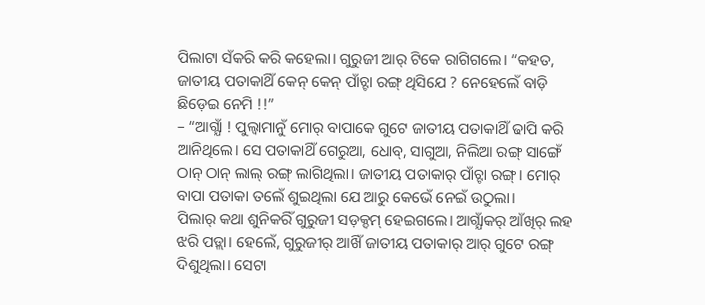ପିଲାଟା ସଁକରି କରି କହେଲା। ଗୁରୁଜୀ ଆର୍ ଟିକେ ରାଗିଗଲେ। “କହତ, ଜାତୀୟ ପତାକାଥିଁ କେନ୍ କେନ୍ ପାଁଚ୍ଟା ରଙ୍ଗ୍ ଥିସିଯେ ? ନେହେଲେଁ ବାଡ଼ି ଛିଡ଼େଇ ନେମି !!”
– “ଆଗ୍ଯାଁ ! ପୁଲ୍ବାମାନୁଁ ମୋର୍ ବାପାକେ ଗୁଟେ ଜାତୀୟ ପତାକାଥିଁ ଢାପି କରି ଆନିଥିଲେ। ସେ ପତାକାଥିଁ ଗେରୁଆ, ଧୋବ୍, ସାଗୁଆ, ନିଲିଆ ରଙ୍ଗ୍ ସାଙ୍ଗେଁ ଠାନ୍ ଠାନ୍ ଲାଲ୍ ରଙ୍ଗ୍ ଲାଗିଥିଲା। ଜାତୀୟ ପତାକାର୍ ପାଁଚ୍ଟା ରଙ୍ଗ୍। ମୋର୍ ବାପା ପତାକା ତଲେଁ ଶୁଇଥିଲା ଯେ ଆରୁ କେଭେଁ ନେଇଁ ଉଠୁଲା।
ପିଲାର୍ କଥା ଶୁନିକରିଁ ଗୁରୁଜୀ ସଡ଼କ୍ଦମ୍ ହେଇଗଲେ। ଆଗ୍ଯାଁକର୍ ଆଁଖିର୍ ଲହ ଝରି ପଡ଼୍ଲା। ହେଲେଁ, ଗୁରୁଜୀର୍ ଆଖିଁ ଜାତୀୟ ପତାକାର୍ ଆର୍ ଗୁଟେ ରଙ୍ଗ୍ ଦିଶୁଥିଲା। ସେଟା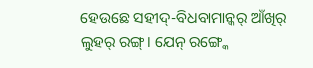ହେଉଛେ ସହୀଦ୍-ବିଧବାମାନ୍କର୍ ଆଁଖିର୍ ଲୁହର୍ ରଙ୍ଗ୍। ଯେନ୍ ରଙ୍ଗ୍କେ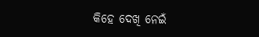କିହେ ଦେଖି ନେଇଁ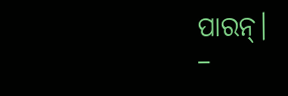ପାରନ୍।
–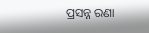ପ୍ରସନ୍ନ ରଣା